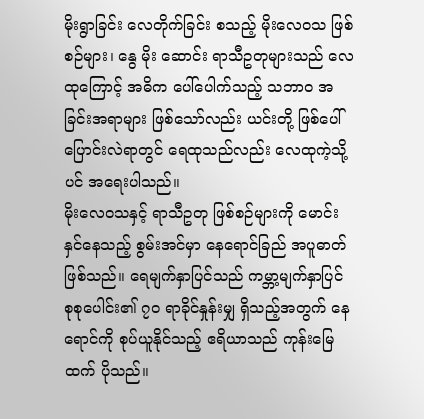မိုးရွာခြင်း လေတိုက်ခြင်း စသည့် မိုးလေဝသ ဖြစ်စဉ်များ၊ နွေ မိုး ဆောင်း ရာသီဥတုများသည် လေထုကြောင့် အဓိက ပေါ်ပေါက်သည့် သဘာဝ အခြင်းအရာများ ဖြစ်သော်လည်း ယင်းတို့ ဖြစ်ပေါ် ပြောင်းလဲရာတွင် ရေထုသည်လည်း လေထုကဲ့သို့ပင် အရေးပါသည်။
မိုးလေဝသနှင့် ရာသီဥတု ဖြစ်စဉ်များကို မောင်းနှင်နေသည့် စွမ်းအင်မှာ နေရောင်ခြည် အပူဓာတ် ဖြစ်သည်။ ရေမျက်နှာပြင်သည် ကမ္ဘာ့မျက်နှာပြင် စုစုပေါင်း၏ ၇၀ ရာခိုင်နှုန်းမျှ ရှိသည့်အတွက် နေရောင်ကို စုပ်ယူနိုင်သည့် ဧရိယာသည် ကုန်းမြေထက် ပိုသည်။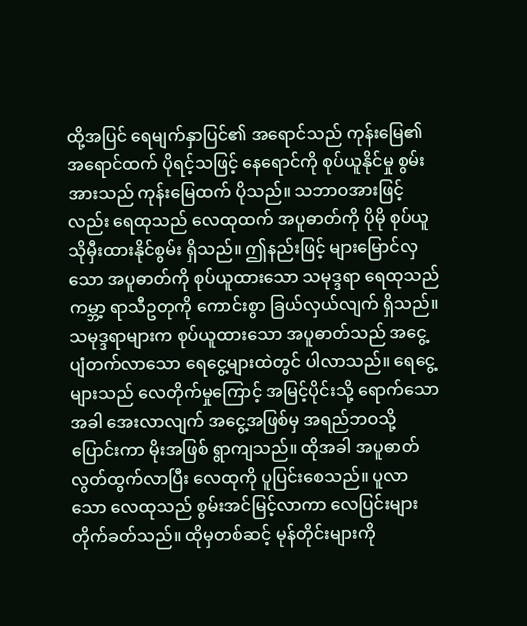ထို့အပြင် ရေမျက်နှာပြင်၏ အရောင်သည် ကုန်းမြေ၏ အရောင်ထက် ပိုရင့်သဖြင့် နေရောင်ကို စုပ်ယူနိုင်မှု စွမ်းအားသည် ကုန်းမြေထက် ပိုသည်။ သဘာဝအားဖြင့်လည်း ရေထုသည် လေထုထက် အပူဓာတ်ကို ပိုမို စုပ်ယူ သိုမှီးထားနိုင်စွမ်း ရှိသည်။ ဤနည်းဖြင့် များမြောင်လှသော အပူဓာတ်ကို စုပ်ယူထားသော သမုဒ္ဒရာ ရေထုသည် ကမ္ဘာ့ ရာသီဥတုကို ကောင်းစွာ ခြယ်လှယ်လျက် ရှိသည်။
သမုဒ္ဒရာများက စုပ်ယူထားသော အပူဓာတ်သည် အငွေ့ပျံတက်လာသော ရေငွေ့များထဲတွင် ပါလာသည်။ ရေငွေ့များသည် လေတိုက်မှုကြောင့် အမြင့်ပိုင်းသို့ ရောက်သောအခါ အေးလာလျက် အငွေ့အဖြစ်မှ အရည်ဘဝသို့ ပြောင်းကာ မိုးအဖြစ် ရွာကျသည်။ ထိုအခါ အပူဓာတ် လွတ်ထွက်လာပြီး လေထုကို ပူပြင်းစေသည်။ ပူလာသော လေထုသည် စွမ်းအင်မြင့်လာကာ လေပြင်းများ တိုက်ခတ်သည်။ ထိုမှတစ်ဆင့် မုန်တိုင်းများကို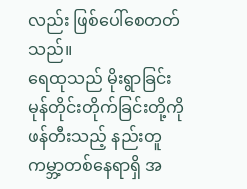လည်း ဖြစ်ပေါ်စေတတ်သည်။
ရေထုသည် မိုးရွာခြင်း မုန်တိုင်းတိုက်ခြင်းတို့ကို ဖန်တီးသည့် နည်းတူ ကမ္ဘာ့တစ်နေရာရှိ အ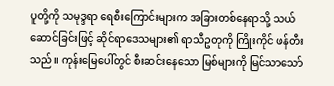ပူတို့ကို သမုဒ္ဒရာ ရေစီးကြောင်းများက အခြားတစ်နေရာသို့ သယ်ဆောင်ခြင်းဖြင့် ဆိုင်ရာဒေသများ၏ ရာသီဥတုကို ကြိုးကိုင် ဖန်တီးသည်။ ကုန်းမြေပေါ်တွင် စီးဆင်းနေသော မြစ်များကို မြင်သာသော်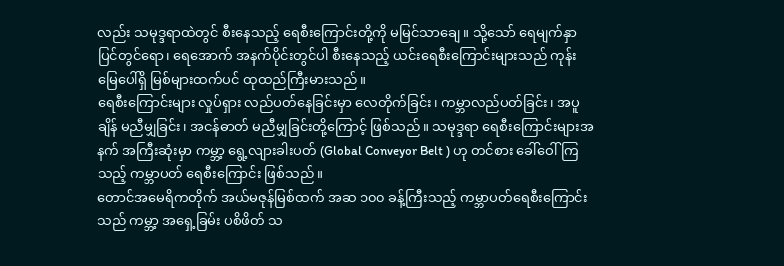လည်း သမုဒ္ဒရာထဲတွင် စီးနေသည့် ရေစီးကြောင်းတို့ကို မမြင်သာချေ။ သို့သော် ရေမျက်နှာပြင်တွင်ရော၊ ရေအောက် အနက်ပိုင်းတွင်ပါ စီးနေသည့် ယင်းရေစီးကြောင်းများသည် ကုန်းမြေပေါ်ရှိ မြစ်များထက်ပင် ထုထည်ကြီးမားသည်။
ရေစီးကြောင်းများ လှုပ်ရှား လည်ပတ်နေခြင်းမှာ လေတိုက်ခြင်း၊ ကမ္ဘာလည်ပတ်ခြင်း၊ အပူချိန် မညီမျှခြင်း၊ အငန်ဓာတ် မညီမျှခြင်းတို့ကြောင့် ဖြစ်သည်။ သမုဒ္ဒရာ ရေစီးကြောင်းများအနက် အကြီးဆုံးမှာ ကမ္ဘာ့ ရွေ့လျားခါးပတ် (Global Conveyor Belt ) ဟု တင်စား ခေါ်ဝေါ်ကြသည့် ကမ္ဘာပတ် ရေစီးကြောင်း ဖြစ်သည်။
တောင်အမေရိကတိုက် အယ်မဇုန်မြစ်ထက် အဆ ၁၀၀ ခန့်ကြီးသည့် ကမ္ဘာပတ်ရေစီးကြောင်းသည် ကမ္ဘာ့ အရှေ့ခြမ်း ပစိဖိတ် သ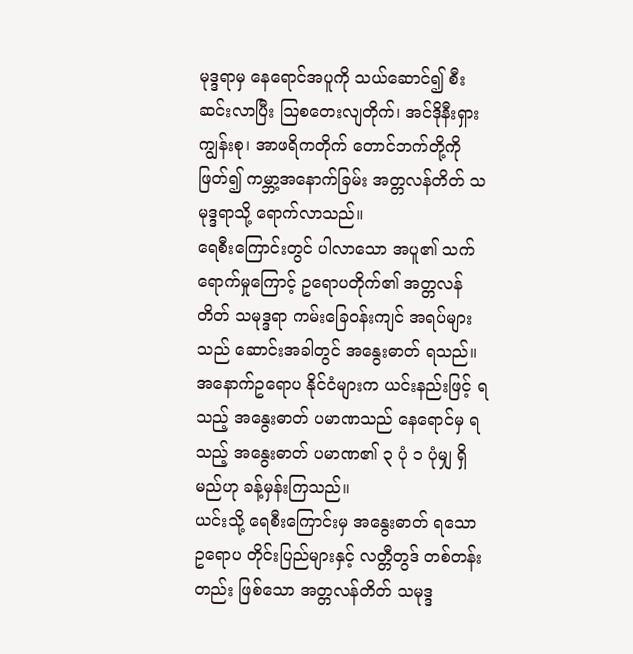မုဒ္ဒရာမှ နေရောင်အပူကို သယ်ဆောင်၍ စီးဆင်းလာပြီး သြစတေးလျတိုက်၊ အင်ဒိုနီးရှား ကျွန်းစု၊ အာဖရိကတိုက် တောင်ဘက်တို့ကို ဖြတ်၍ ကမ္ဘာ့အနောက်ခြမ်း အတ္တလန်တိတ် သမုဒ္ဒရာသို့ ရောက်လာသည်။
ရေစီးကြောင်းတွင် ပါလာသော အပူ၏ သက်ရောက်မှုကြောင့် ဥရောပတိုက်၏ အတ္တလန်တိတ် သမုဒ္ဒရာ ကမ်းခြေဝန်းကျင် အရပ်များသည် ဆောင်းအခါတွင် အနွေးဓာတ် ရသည်။ အနောက်ဥရောပ နိုင်ငံများက ယင်းနည်းဖြင့် ရသည့် အနွေးဓာတ် ပမာဏသည် နေရောင်မှ ရသည့် အနွေးဓာတ် ပမာဏ၏ ၃ ပုံ ၁ ပုံမျှ ရှိမည်ဟု ခန့်မှန်းကြသည်။
ယင်းသို့ ရေစီးကြောင်းမှ အနွေးဓာတ် ရသော ဥရောပ တိုင်းပြည်များနှင့် လတ္တီတွဒ် တစ်တန်းတည်း ဖြစ်သော အတ္တလန်တိတ် သမုဒ္ဒ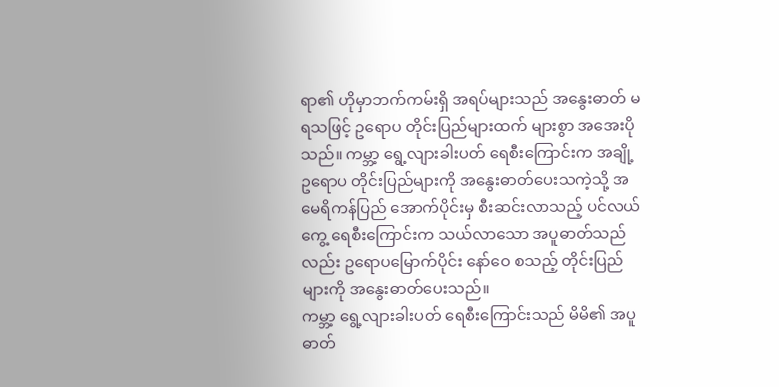ရာ၏ ဟိုမှာဘက်ကမ်းရှိ အရပ်များသည် အနွေးဓာတ် မရသဖြင့် ဥရောပ တိုင်းပြည်များထက် များစွာ အအေးပိုသည်။ ကမ္ဘာ့ ရွေ့လျားခါးပတ် ရေစီးကြောင်းက အချို့ ဥရောပ တိုင်းပြည်များကို အနွေးဓာတ်ပေးသကဲ့သို့ အမေရိကန်ပြည် အောက်ပိုင်းမှ စီးဆင်းလာသည့် ပင်လယ်ကွေ့ ရေစီးကြောင်းက သယ်လာသော အပူဓာတ်သည်လည်း ဥရောပမြောက်ပိုင်း နော်ဝေ စသည့် တိုင်းပြည်များကို အနွေးဓာတ်ပေးသည်။
ကမ္ဘာ့ ရွေ့လျားခါးပတ် ရေစီးကြောင်းသည် မိမိ၏ အပူဓာတ်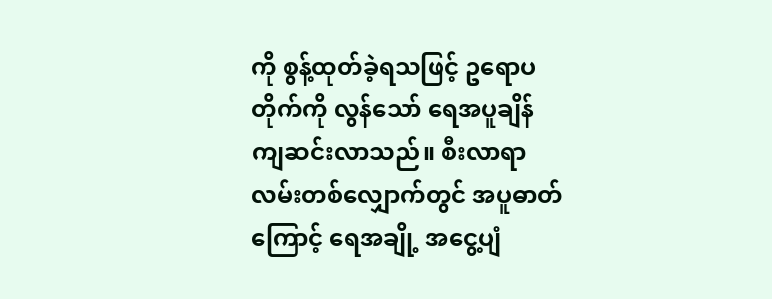ကို စွန့်ထုတ်ခဲ့ရသဖြင့် ဥရောပတိုက်ကို လွန်သော် ရေအပူချိန် ကျဆင်းလာသည်။ စီးလာရာ လမ်းတစ်လျှောက်တွင် အပူဓာတ်ကြောင့် ရေအချို့ အငွေ့ပျံ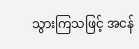သွားကြသဖြင့် အငန်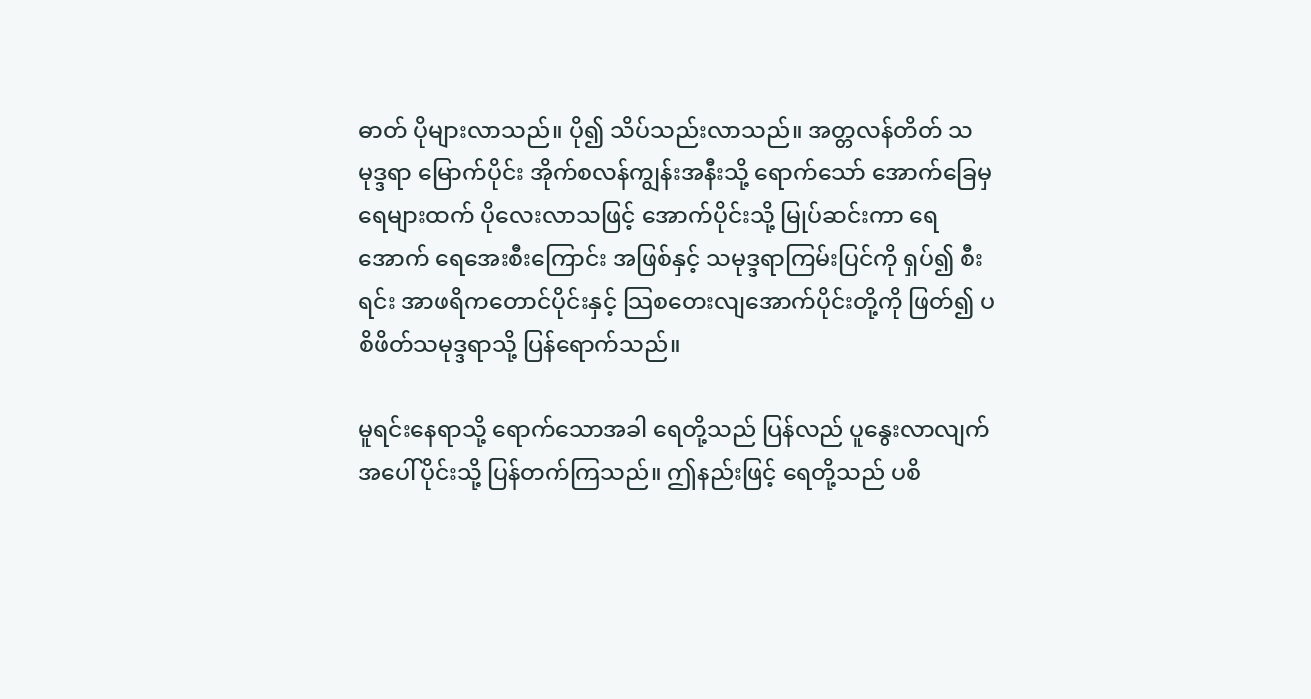ဓာတ် ပိုများလာသည်။ ပို၍ သိပ်သည်းလာသည်။ အတ္တလန်တိတ် သမုဒ္ဒရာ မြောက်ပိုင်း အိုက်စလန်ကျွန်းအနီးသို့ ရောက်သော် အောက်ခြေမှ ရေများထက် ပိုလေးလာသဖြင့် အောက်ပိုင်းသို့ မြုပ်ဆင်းကာ ရေအောက် ရေအေးစီးကြောင်း အဖြစ်နှင့် သမုဒ္ဒရာကြမ်းပြင်ကို ရှပ်၍ စီးရင်း အာဖရိကတောင်ပိုင်းနှင့် သြစတေးလျအောက်ပိုင်းတို့ကို ဖြတ်၍ ပစိဖိတ်သမုဒ္ဒရာသို့ ပြန်ရောက်သည်။

မူရင်းနေရာသို့ ရောက်သောအခါ ရေတို့သည် ပြန်လည် ပူနွေးလာလျက် အပေါ်ပိုင်းသို့ ပြန်တက်ကြသည်။ ဤနည်းဖြင့် ရေတို့သည် ပစိ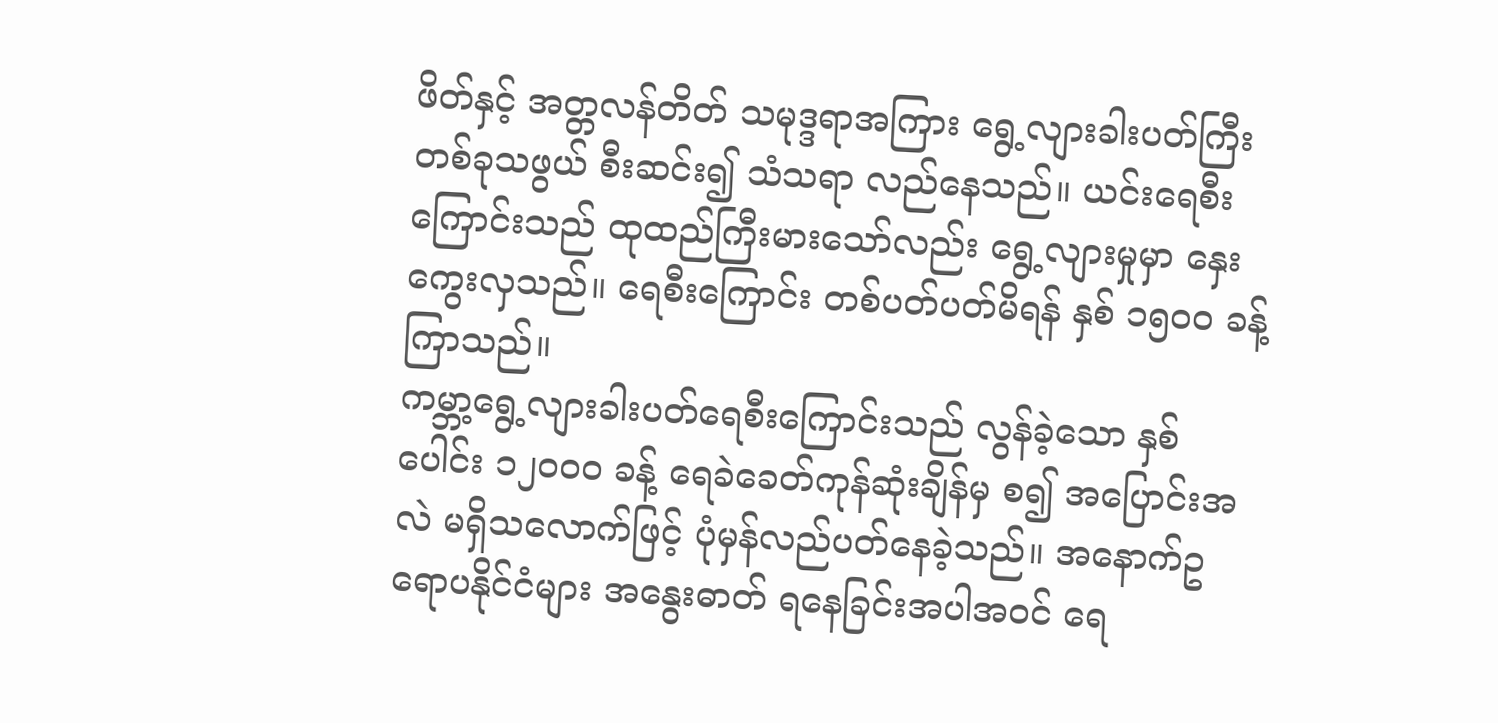ဖိတ်နှင့် အတ္တလန်တိတ် သမုဒ္ဒရာအကြား ရွေ့လျားခါးပတ်ကြီးတစ်ခုသဖွယ် စီးဆင်း၍ သံသရာ လည်နေသည်။ ယင်းရေစီးကြောင်းသည် ထုထည်ကြီးမားသော်လည်း ရွေ့လျားမှုမှာ နှေးကွေးလှသည်။ ရေစီးကြောင်း တစ်ပတ်ပတ်မိရန် နှစ် ၁၅၀၀ ခန့် ကြာသည်။
ကမ္ဘာ့ရွေ့လျားခါးပတ်ရေစီးကြောင်းသည် လွန်ခဲ့သော နှစ်ပေါင်း ၁၂၀၀၀ ခန့် ရေခဲခေတ်ကုန်ဆုံးချိန်မှ စ၍ အပြောင်းအလဲ မရှိသလောက်ဖြင့် ပုံမှန်လည်ပတ်နေခဲ့သည်။ အနောက်ဥရောပနိုင်ငံများ အနွေးဓာတ် ရနေခြင်းအပါအဝင် ရေ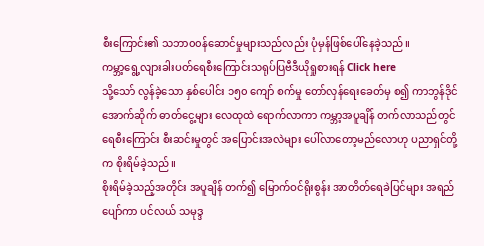စီးကြောင်း၏ သဘာ၀၀န်ဆောင်မှုများသည်လည်း ပုံမှန်ဖြစ်ပေါ်နေခဲ့သည်။
ကမ္ဘာ့ရွေ့လျားခါးပတ်ရေစီးကြောင်းသရုပ်ပြဗီဒီယိုရှုစားရန် Click here
သို့သော် လွန်ခဲ့သော နှစ်ပေါင်း ၁၅၀ ကျော် စက်မှု တော်လှန်ရေးခေတ်မှ စ၍ ကာဘွန်ဒိုင်အောက်ဆိုက် ဓာတ်ငွေ့များ လေထုထဲ ရောက်လာကာ ကမ္ဘာ့အပူချိန် တက်လာသည်တွင် ရေစီးကြောင်း စီးဆင်းမှုတွင် အပြောင်းအလဲများ ပေါ်လာတော့မည်လောဟု ပညာရှင်တို့က စိုးရိမ်ခဲ့သည်။
စိုးရိမ်ခဲ့သည့်အတိုင်း အပူချိန် တက်၍ မြောက်ဝင်ရိုးစွန်း အာတိတ်ရေခဲပြင်များ အရည်ပျော်ကာ ပင်လယ် သမုဒ္ဒ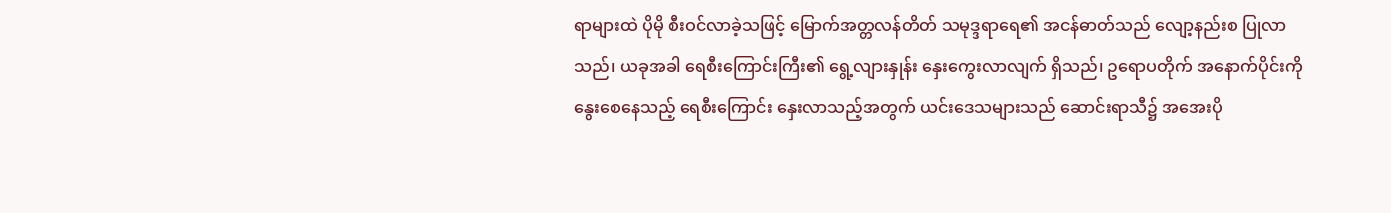ရာများထဲ ပိုမို စီးဝင်လာခဲ့သဖြင့် မြောက်အတ္တလန်တိတ် သမုဒ္ဒရာရေ၏ အငန်ဓာတ်သည် လျော့နည်းစ ပြုလာသည်၊ ယခုအခါ ရေစီးကြောင်းကြီး၏ ရွေ့လျားနှုန်း နှေးကွေးလာလျက် ရှိသည်၊ ဥရောပတိုက် အနောက်ပိုင်းကို နွေးစေနေသည့် ရေစီးကြောင်း နှေးလာသည့်အတွက် ယင်းဒေသများသည် ဆောင်းရာသီ၌ အအေးပို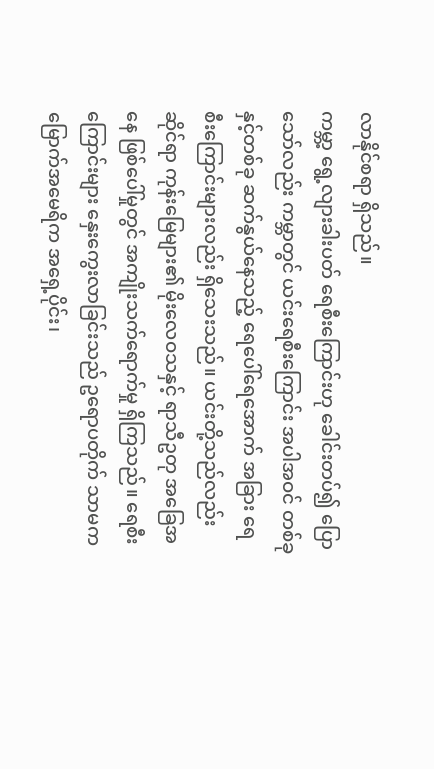လာနိုင်စရာ ရှိသည်။
ကမ္ဘာ့ ရွေ့လျားခါးပတ် ရေစီးကြောင်းဟု ခေါင်းတပ်၍ ပြောသော်လည်း ကမ္ဘာတွင် ယင်းရေစီးကြောင်း အပါအဝင် တစ်ခုနှင့်တစ်ခု ဆက်နွယ်နေသည့် ရေပေါ်ရေအောက် အခြား ရေစီးကြောင်းများလည်း ရှိသေးသည်။ ယင်းတို့သည်လည်း ဆိုင်ရာ ကုန်းမြေများ၏ မိုးလေဝသနှင့် ရာသီဥတု အခြေအနေ ဖြစ်ပေါ်မှုတွင် အကျိုးသက်ရောက်မှု ရှိကြသည်။ ရေစီးကြောင်းများ နှေးကွေးလာခြင်းသည် ဥရောပတိုက် သာမက မြောက်အမေရိက အရှေ့ပိုင်း၊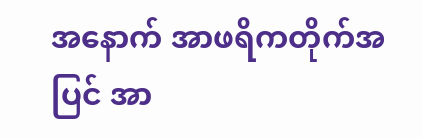အနောက် အာဖရိကတိုက်အပြင် အာ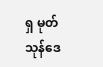ရှ မုတ်သုန်ဒေ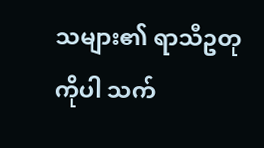သများ၏ ရာသီဥတုကိုပါ သက်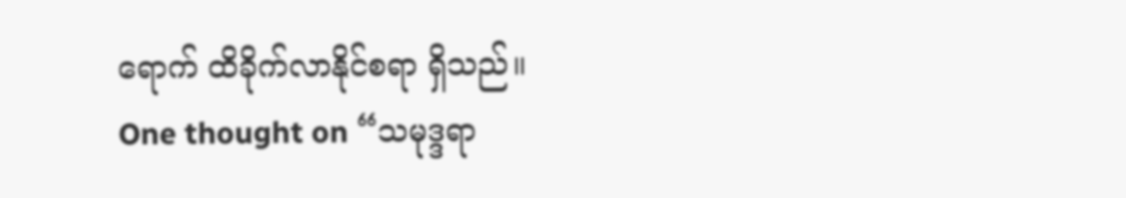ရောက် ထိခိုက်လာနိုင်စရာ ရှိသည်။
One thought on “သမုဒ္ဒရာ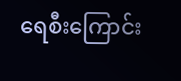ရေစီးကြောင်း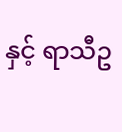နှင့် ရာသီဥ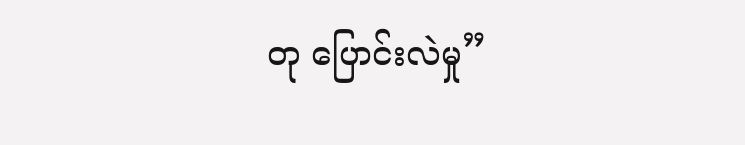တု ပြောင်းလဲမှု”